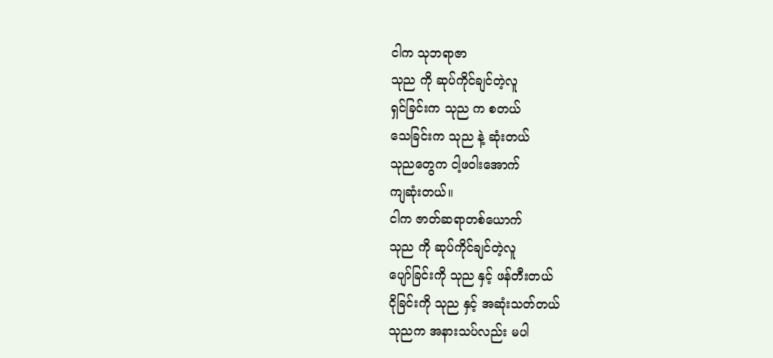ငါက သုဘရာဇာ
သုည ကို ဆုပ်ကိုင်ချင်တဲ့လူ
ရှင်ခြင်းက သုည က စတယ်
သေခြင်းက သုည နဲ့ ဆုံးတယ်
သုညတွေက ငါ့ဖဝါးအောက်
ကျဆုံးတယ်။
ငါက ဇာတ်ဆရာတစ်ယောက်
သုည ကို ဆုပ်ကိုင်ချင်တဲ့လူ
ပျော်ခြင်းကို သုည နှင့် ဖန်တီးတယ်
ငိုခြင်းကို သုည နှင့် အဆုံးသတ်တယ်
သုညက အနားသပ်လည်း မပါ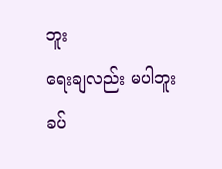ဘူး
ရေးချလည်း မပါဘူး
ခပ်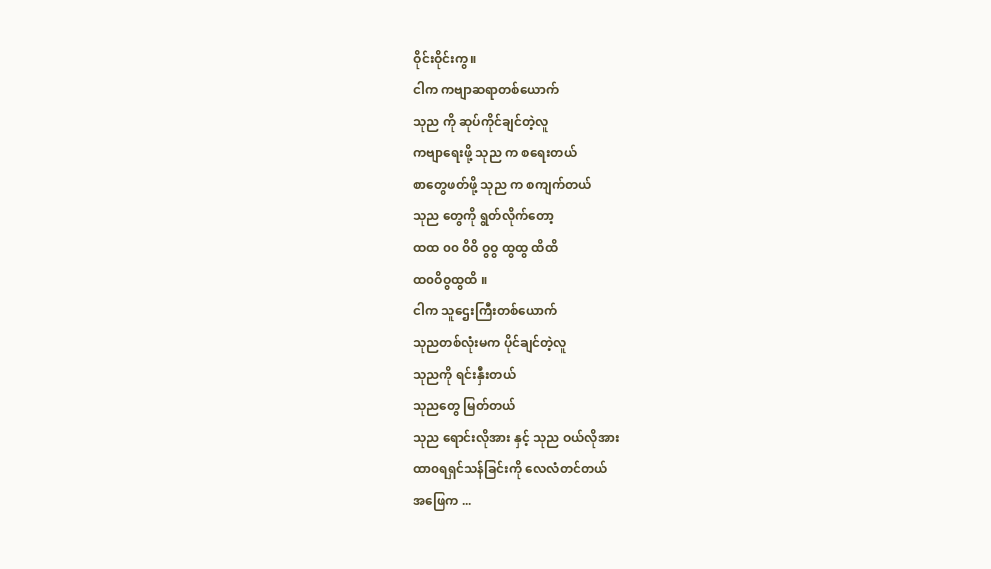ဝိုင်းဝိုင်းကွ။
ငါက ကဗျာဆရာတစ်ယောက်
သုည ကို ဆုပ်ကိုင်ချင်တဲ့လူ
ကဗျာရေးဖို့ သုည က စရေးတယ်
စာတွေဖတ်ဖို့ သုည က စကျက်တယ်
သုည တွေကို ရွတ်လိုက်တော့
ထထ ၀၀ ဝိဝိ ဝွဝွ ထွထွ ထိထိ
ထ၀ဝိဝွထွထိ ။
ငါက သူဌေးကြီးတစ်ယောက်
သုညတစ်လုံးမက ပိုင်ချင်တဲ့လူ
သုညကို ရင်းနှီးတယ်
သုညတွေ မြတ်တယ်
သုည ရောင်းလိုအား နှင့် သုည ဝယ်လိုအား
ထာ၀ရရှင်သန်ခြင်းကို လေလံတင်တယ်
အဖြေက ...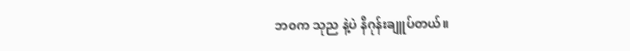ဘ၀က သုည နဲ့ပဲ နိဂုန်းချူပ်တယ်။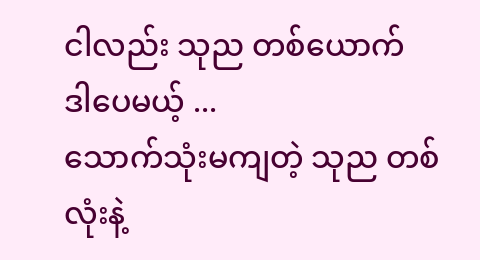ငါလည်း သုည တစ်ယောက်
ဒါပေမယ့် ...
သောက်သုံးမကျတဲ့ သုည တစ်လုံးနဲ့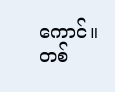ကောင်။
တစ်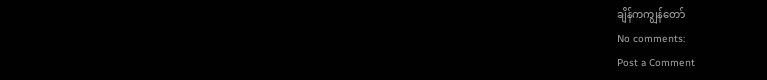ချိန်ကကျွန်တော်
No comments:
Post a Comment